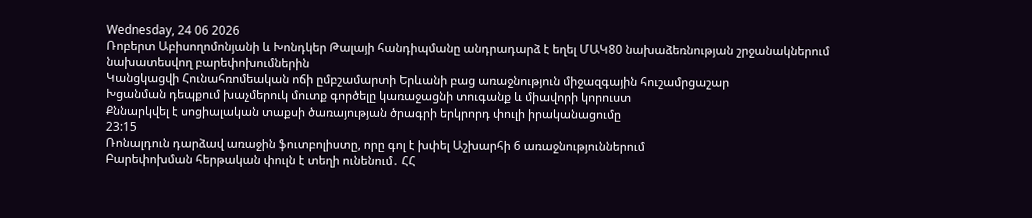Wednesday, 24 06 2026
Ռոբերտ Աբիսողոմոնյանի և Խոնդկեր Թալայի հանդիպմանը անդրադարձ է եղել ՄԱԿ80 նախաձեռնության շրջանակներում նախատեսվող բարեփոխումներին
Կանցկացվի Հունահռոմեական ոճի ըմբշամարտի Երևանի բաց առաջնություն միջազգային հուշամրցաշար
Խցանման դեպքում խաչմերուկ մուտք գործելը կառաջացնի տուգանք և միավորի կորուստ
Քննարկվել է սոցիալական տաքսի ծառայության ծրագրի երկրորդ փուլի իրականացումը
23:15
Ռոնալդուն դարձավ առաջին ֆուտբոլիստը, որը գոլ է խփել Աշխարհի 6 առաջնություններում
Բարեփոխման հերթական փուլն է տեղի ունենում․ ՀՀ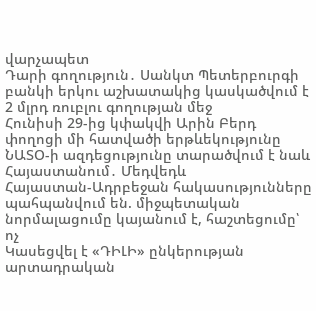վարչապետ
Դարի գողություն․ Սանկտ Պետերբուրգի բանկի երկու աշխատակից կասկածվում է 2 մլրդ ռուբլու գողության մեջ
Հունիսի 29-ից կփակվի Արին Բերդ փողոցի մի հատվածի երթևեկությունը
ՆԱՏՕ-ի ազդեցությունը տարածվում է նաև Հայաստանում․ Մեդվեդև
Հայաստան-Ադրբեջան հակասությունները պահպանվում են. միջպետական նորմալացումը կայանում է, հաշտեցումը՝ ոչ
Կասեցվել է «ԴԻԼԻ» ընկերության արտադրական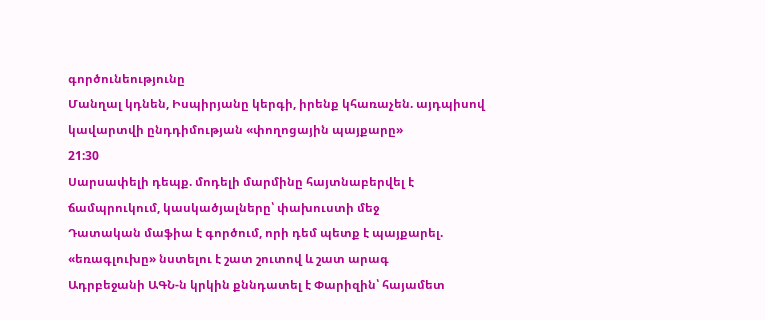գործունեությունը
Մանղալ կդնեն, Իսպիրյանը կերգի, իրենք կհառաչեն. այդպիսով կավարտվի ընդդիմության «փողոցային պայքարը»
21:30
Սարսափելի դեպք. մոդելի մարմինը հայտնաբերվել է ճամպրուկում, կասկածյալները՝ փախուստի մեջ
Դատական մաֆիա է գործում, որի դեմ պետք է պայքարել. «եռագլուխը» նստելու է շատ շուտով և շատ արագ
Ադրբեջանի ԱԳՆ-ն կրկին քննդատել է Փարիզին՝ հայամետ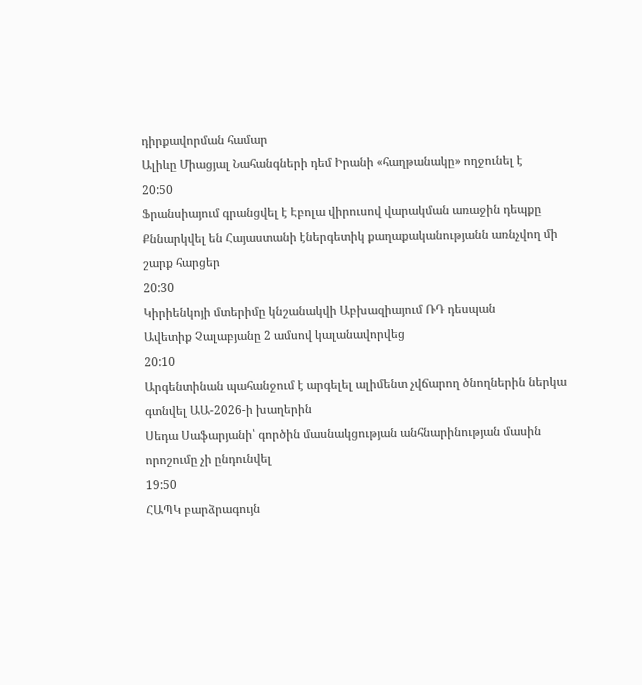դիրքավորման համար
Ալիևը Միացյալ Նահանգների դեմ Իրանի «հաղթանակը» ողջունել է
20:50
Ֆրանսիայում գրանցվել է Էբոլա վիրուսով վարակման առաջին դեպքը
Քննարկվել են Հայաստանի էներգետիկ քաղաքականությանն առնչվող մի շարք հարցեր
20:30
Կիրիենկոյի մտերիմը կնշանակվի Աբխազիայում ՌԴ դեսպան
Ավետիք Չալաբյանը 2 ամսով կալանավորվեց
20:10
Արգենտինան պահանջում է արգելել ալիմենտ չվճարող ծնողներին ներկա գտնվել ԱԱ-2026-ի խաղերին
Սեդա Սաֆարյանի՝ գործին մասնակցության անհնարինության մասին որոշումը չի ընդունվել
19:50
ՀԱՊԿ բարձրագույն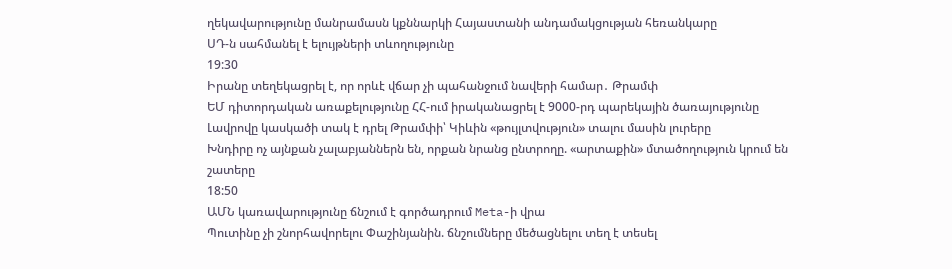ղեկավարությունը մանրամասն կքննարկի Հայաստանի անդամակցության հեռանկարը
ՍԴ-ն սահմանել է ելույթների տևողությունը
19:30
Իրանը տեղեկացրել է, որ որևէ վճար չի պահանջում նավերի համար․ Թրամփ
ԵՄ դիտորդական առաքելությունը ՀՀ-ում իրականացրել է 9000-րդ պարեկային ծառայությունը
Լավրովը կասկածի տակ է դրել Թրամփի՝ Կիևին «թույլտվություն» տալու մասին լուրերը
Խնդիրը ոչ այնքան չալաբյաններն են, որքան նրանց ընտրողը. «արտաքին» մտածողություն կրում են շատերը
18:50
ԱՄՆ կառավարությունը ճնշում է գործադրում Meta-ի վրա
Պուտինը չի շնորհավորելու Փաշինյանին. ճնշումները մեծացնելու տեղ է տեսել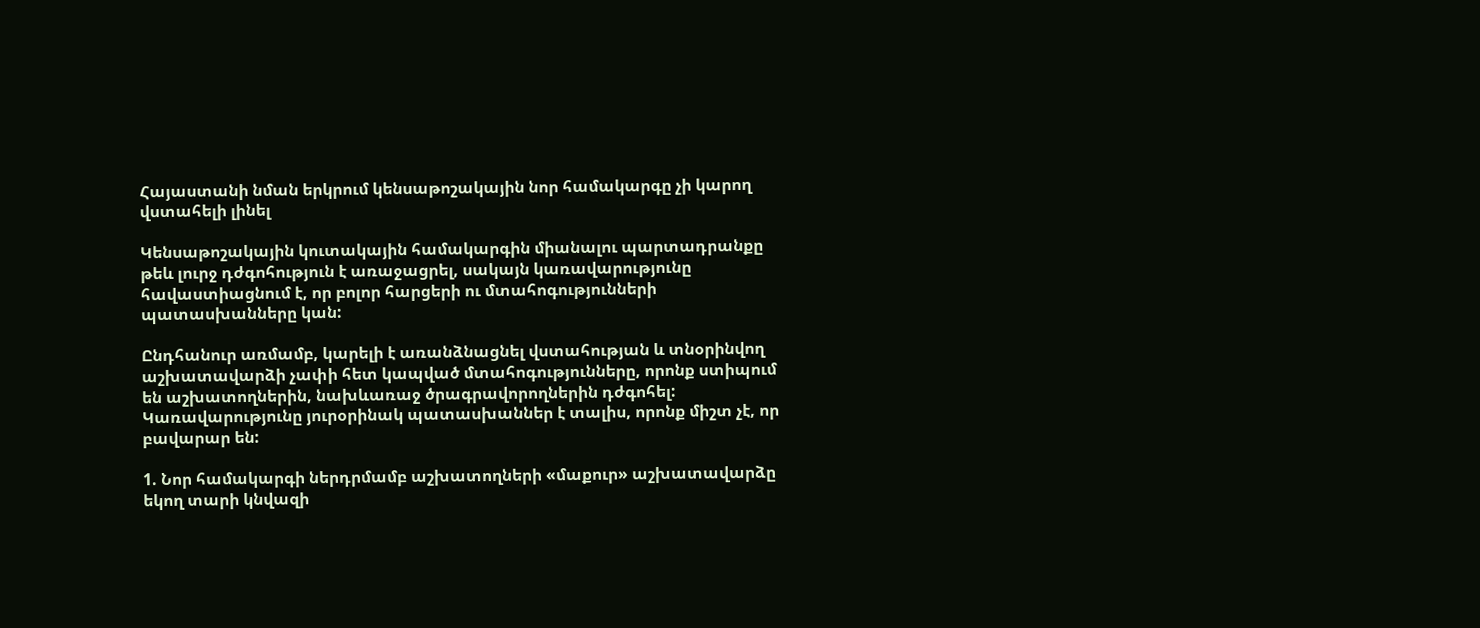Հայաստանի նման երկրում կենսաթոշակային նոր համակարգը չի կարող վստահելի լինել

Կենսաթոշակային կուտակային համակարգին միանալու պարտադրանքը թեև լուրջ դժգոհություն է առաջացրել, սակայն կառավարությունը հավաստիացնում է, որ բոլոր հարցերի ու մտահոգությունների պատասխանները կան:

Ընդհանուր առմամբ, կարելի է առանձնացնել վստահության և տնօրինվող աշխատավարձի չափի հետ կապված մտահոգությունները, որոնք ստիպում են աշխատողներին, նախևառաջ ծրագրավորողներին դժգոհել: Կառավարությունը յուրօրինակ պատասխաններ է տալիս, որոնք միշտ չէ, որ բավարար են:

1. Նոր համակարգի ներդրմամբ աշխատողների «մաքուր» աշխատավարձը եկող տարի կնվազի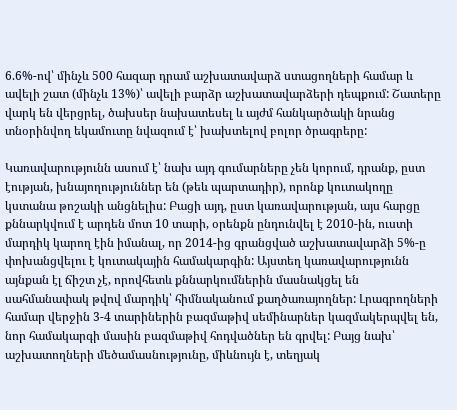6.6%-ով՝ մինչև 500 հազար դրամ աշխատավարձ ստացողների համար և ավելի շատ (մինչև 13%)՝ ավելի բարձր աշխատավարձերի դեպքում: Շատերը վարկ են վերցրել, ծախսեր նախատեսել և այժմ հանկարծակի նրանց տնօրինվող եկամուտը նվազում է՝ խախտելով բոլոր ծրագրերը:

Կառավարությունն ասում է՝ նախ այդ գումարները չեն կորում, դրանք, ըստ էության, խնայողություններ են (թեև պարտադիր), որոնք կուտակողը կստանա թոշակի անցնելիս: Բացի այդ, ըստ կառավարության, այս հարցը քննարկվում է արդեն մոտ 10 տարի, օրենքն ընդունվել է 2010-ին, ուստի մարդիկ կարող էին իմանալ, որ 2014-ից գրանցված աշխատավարձի 5%-ը փոխանցվելու է կուտակային համակարգին: Այստեղ կառավարությունն այնքան էլ ճիշտ չէ, որովհետև քննարկումներին մասնակցել են սահմանափակ թվով մարդիկ՝ հիմնականում քաղծառայողներ: Լրագրողների համար վերջին 3-4 տարիներին բազմաթիվ սեմինարներ կազմակերպվել են, նոր համակարգի մասին բազմաթիվ հոդվածներ են գրվել: Բայց նախ՝ աշխատողների մեծամասնությունը, միևնույն է, տեղյակ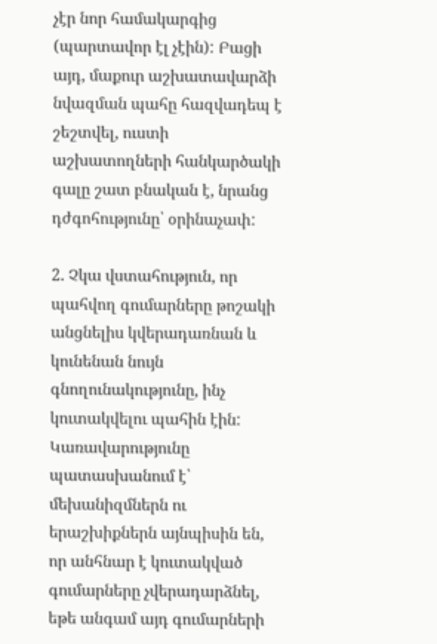չէր նոր համակարգից (պարտավոր էլ չէին): Բացի այդ, մաքուր աշխատավարձի նվազման պահը հազվադեպ է շեշտվել, ուստի աշխատողների հանկարծակի գալը շատ բնական է, նրանց դժգոհությունը՝ օրինաչափ:

2. Չկա վստահություն, որ պահվող գումարները թոշակի անցնելիս կվերադառնան և կունենան նույն գնողունակությունը, ինչ կուտակվելու պահին էին: Կառավարությունը պատասխանում է՝ մեխանիզմներն ու երաշխիքներն այնպիսին են, որ անհնար է կուտակված գումարները չվերադարձնել, եթե անգամ այդ գումարների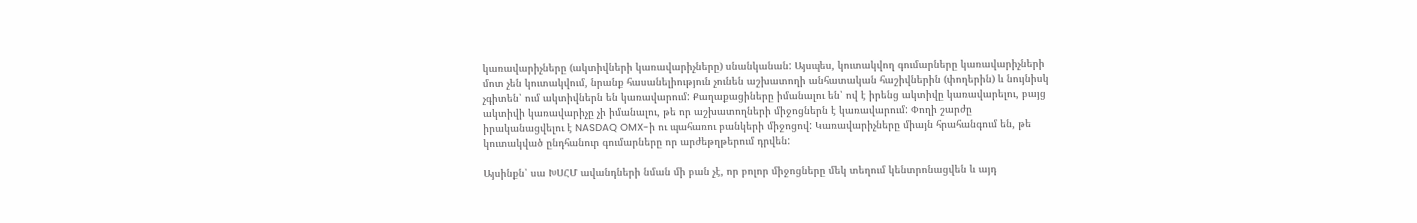կառավարիչները (ակտիվների կառավարիչները) սնանկանան: Այսպես, կուտակվող գումարները կառավարիչների մոտ չեն կուտակվում, նրանք հասանելիություն չունեն աշխատողի անհատական հաշիվներին (փողերին) և նույնիսկ չգիտեն՝ ում ակտիվներն են կառավարում: Քաղաքացիները իմանալու են՝ ով է իրենց ակտիվը կառավարելու, բայց ակտիվի կառավարիչը չի իմանալու, թե որ աշխատողների միջոցներն է կառավարում: Փողի շարժը իրականացվելու է NASDAQ OMX-ի ու պահառու բանկերի միջոցով: Կառավարիչները միայն հրահանգում են, թե կուտակված ընդհանուր գումարները որ արժեթղթերում դրվեն:

Այսինքն՝ սա ԽՍՀՄ ավանդների նման մի բան չէ, որ բոլոր միջոցները մեկ տեղում կենտրոնացվեն և այդ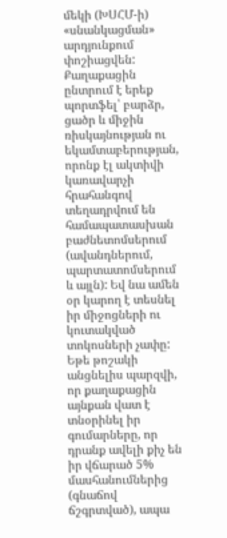մեկի (ԽՍՀՄ-ի) «սնանկացման» արդյունքում փոշիացվեն: Քաղաքացին ընտրում է երեք պորտֆել՝ բարձր, ցածր և միջին ռիսկայնության ու եկամտաբերության, որոնք էլ ակտիվի կառավարչի հրահանգով տեղադրվում են համապատասխան բաժնետոմսերում (ավանդներում, պարտատոմսերում և այլն): Եվ նա ամեն օր կարող է տեսնել իր միջոցների ու կուտակված տոկոսների չափը: Եթե թոշակի անցնելիս պարզվի, որ քաղաքացին այնքան վատ է տնօրինել իր գումարները, որ դրանք ավելի քիչ են իր վճարած 5% մասհանումներից (գնաճով ճշգրտված), ապա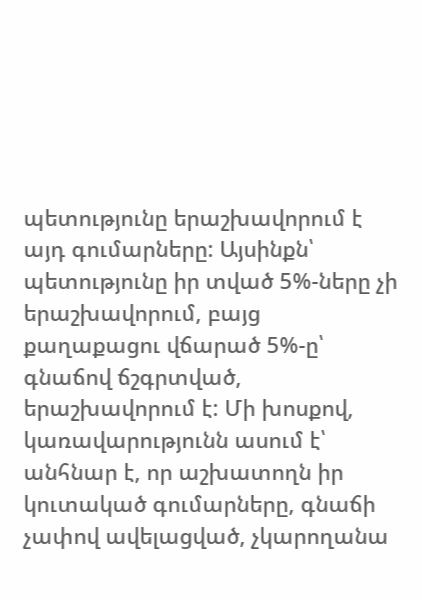պետությունը երաշխավորում է այդ գումարները: Այսինքն՝ պետությունը իր տված 5%-ները չի երաշխավորում, բայց քաղաքացու վճարած 5%-ը՝ գնաճով ճշգրտված, երաշխավորում է: Մի խոսքով, կառավարությունն ասում է՝ անհնար է, որ աշխատողն իր կուտակած գումարները, գնաճի չափով ավելացված, չկարողանա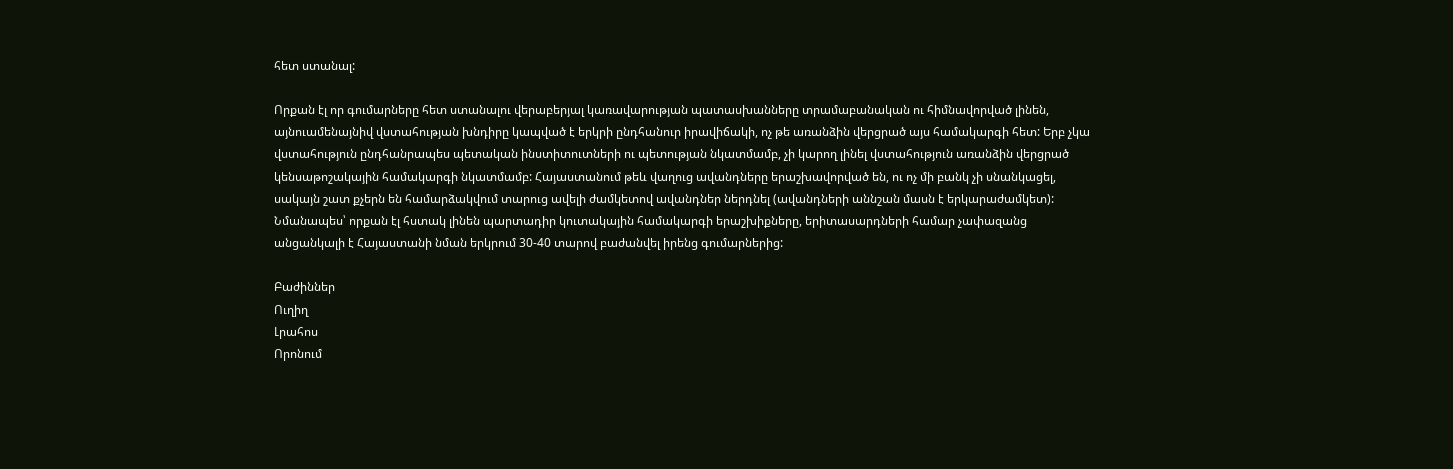հետ ստանալ:

Որքան էլ որ գումարները հետ ստանալու վերաբերյալ կառավարության պատասխանները տրամաբանական ու հիմնավորված լինեն, այնուամենայնիվ վստահության խնդիրը կապված է երկրի ընդհանուր իրավիճակի, ոչ թե առանձին վերցրած այս համակարգի հետ: Երբ չկա վստահություն ընդհանրապես պետական ինստիտուտների ու պետության նկատմամբ, չի կարող լինել վստահություն առանձին վերցրած կենսաթոշակային համակարգի նկատմամբ: Հայաստանում թեև վաղուց ավանդները երաշխավորված են, ու ոչ մի բանկ չի սնանկացել, սակայն շատ քչերն են համարձակվում տարուց ավելի ժամկետով ավանդներ ներդնել (ավանդների աննշան մասն է երկարաժամկետ): Նմանապես՝ որքան էլ հստակ լինեն պարտադիր կուտակային համակարգի երաշխիքները, երիտասարդների համար չափազանց անցանկալի է Հայաստանի նման երկրում 30-40 տարով բաժանվել իրենց գումարներից:

Բաժիններ
Ուղիղ
Լրահոս
Որոնում